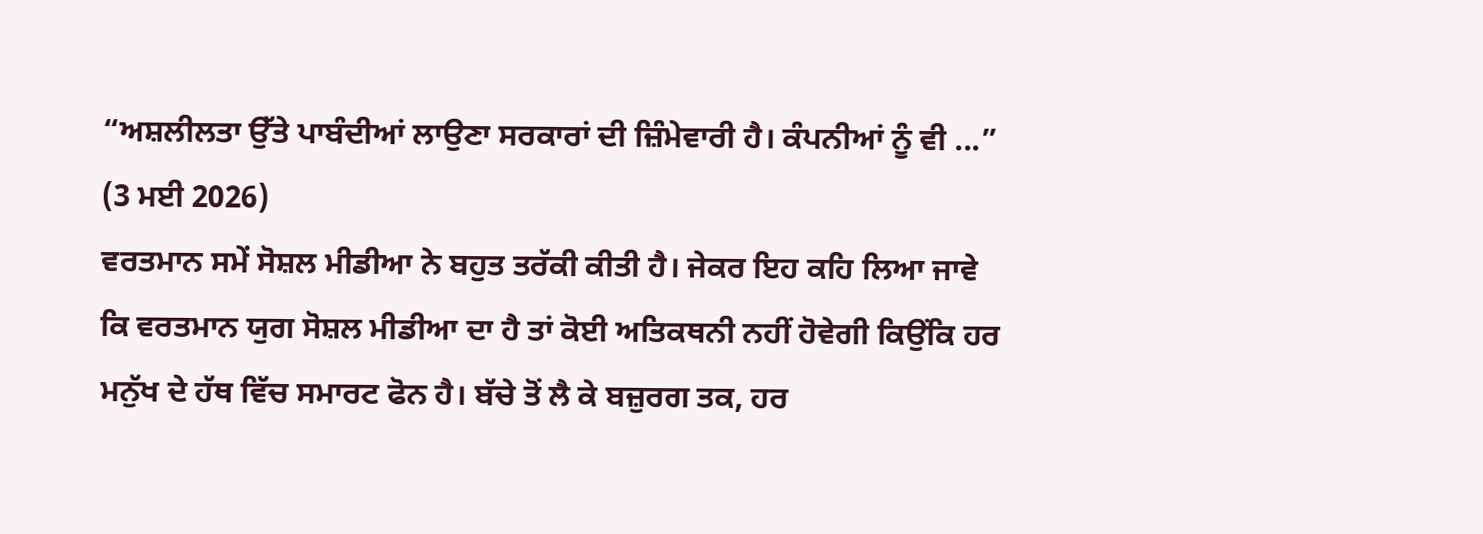“ਅਸ਼ਲੀਲਤਾ ਉੱਤੇ ਪਾਬੰਦੀਆਂ ਲਾਉਣਾ ਸਰਕਾਰਾਂ ਦੀ ਜ਼ਿੰਮੇਵਾਰੀ ਹੈ। ਕੰਪਨੀਆਂ ਨੂੰ ਵੀ ...”
(3 ਮਈ 2026)
ਵਰਤਮਾਨ ਸਮੇਂ ਸੋਸ਼ਲ ਮੀਡੀਆ ਨੇ ਬਹੁਤ ਤਰੱਕੀ ਕੀਤੀ ਹੈ। ਜੇਕਰ ਇਹ ਕਹਿ ਲਿਆ ਜਾਵੇ ਕਿ ਵਰਤਮਾਨ ਯੁਗ ਸੋਸ਼ਲ ਮੀਡੀਆ ਦਾ ਹੈ ਤਾਂ ਕੋਈ ਅਤਿਕਥਨੀ ਨਹੀਂ ਹੋਵੇਗੀ ਕਿਉਂਕਿ ਹਰ ਮਨੁੱਖ ਦੇ ਹੱਥ ਵਿੱਚ ਸਮਾਰਟ ਫੋਨ ਹੈ। ਬੱਚੇ ਤੋਂ ਲੈ ਕੇ ਬਜ਼ੁਰਗ ਤਕ, ਹਰ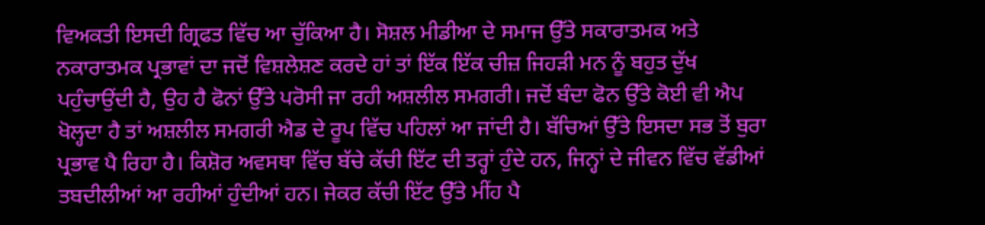ਵਿਅਕਤੀ ਇਸਦੀ ਗ੍ਰਿਫਤ ਵਿੱਚ ਆ ਚੁੱਕਿਆ ਹੈ। ਸੋਸ਼ਲ ਮੀਡੀਆ ਦੇ ਸਮਾਜ ਉੱਤੇ ਸਕਾਰਾਤਮਕ ਅਤੇ ਨਕਾਰਾਤਮਕ ਪ੍ਰਭਾਵਾਂ ਦਾ ਜਦੋਂ ਵਿਸ਼ਲੇਸ਼ਣ ਕਰਦੇ ਹਾਂ ਤਾਂ ਇੱਕ ਇੱਕ ਚੀਜ਼ ਜਿਹੜੀ ਮਨ ਨੂੰ ਬਹੁਤ ਦੁੱਖ ਪਹੁੰਚਾਉਂਦੀ ਹੈ, ਉਹ ਹੈ ਫੋਨਾਂ ਉੱਤੇ ਪਰੋਸੀ ਜਾ ਰਹੀ ਅਸ਼ਲੀਲ ਸਮਗਰੀ। ਜਦੋਂ ਬੰਦਾ ਫੋਨ ਉੱਤੇ ਕੋਈ ਵੀ ਐਪ ਖੋਲ੍ਹਦਾ ਹੈ ਤਾਂ ਅਸ਼ਲੀਲ ਸਮਗਰੀ ਐਡ ਦੇ ਰੂਪ ਵਿੱਚ ਪਹਿਲਾਂ ਆ ਜਾਂਦੀ ਹੈ। ਬੱਚਿਆਂ ਉੱਤੇ ਇਸਦਾ ਸਭ ਤੋਂ ਬੁਰਾ ਪ੍ਰਭਾਵ ਪੈ ਰਿਹਾ ਹੈ। ਕਿਸ਼ੋਰ ਅਵਸਥਾ ਵਿੱਚ ਬੱਚੇ ਕੱਚੀ ਇੱਟ ਦੀ ਤਰ੍ਹਾਂ ਹੁੰਦੇ ਹਨ, ਜਿਨ੍ਹਾਂ ਦੇ ਜੀਵਨ ਵਿੱਚ ਵੱਡੀਆਂ ਤਬਦੀਲੀਆਂ ਆ ਰਹੀਆਂ ਹੁੰਦੀਆਂ ਹਨ। ਜੇਕਰ ਕੱਚੀ ਇੱਟ ਉੱਤੇ ਮੀਂਹ ਪੈ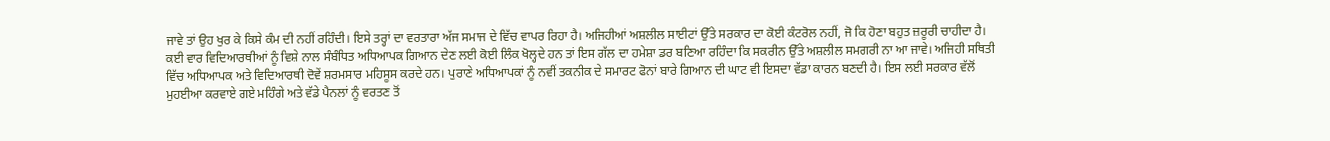ਜਾਵੇ ਤਾਂ ਉਹ ਖੁਰ ਕੇ ਕਿਸੇ ਕੰਮ ਦੀ ਨਹੀਂ ਰਹਿੰਦੀ। ਇਸੇ ਤਰ੍ਹਾਂ ਦਾ ਵਰਤਾਰਾ ਅੱਜ ਸਮਾਜ ਦੇ ਵਿੱਚ ਵਾਪਰ ਰਿਹਾ ਹੈ। ਅਜਿਹੀਆਂ ਅਸ਼ਲੀਲ ਸਾਈਟਾਂ ਉੱਤੇ ਸਰਕਾਰ ਦਾ ਕੋਈ ਕੰਟਰੋਲ ਨਹੀਂ, ਜੋ ਕਿ ਹੋਣਾ ਬਹੁਤ ਜ਼ਰੂਰੀ ਚਾਹੀਦਾ ਹੈ। ਕਈ ਵਾਰ ਵਿਦਿਆਰਥੀਆਂ ਨੂੰ ਵਿਸ਼ੇ ਨਾਲ ਸੰਬੰਧਿਤ ਅਧਿਆਪਕ ਗਿਆਨ ਦੇਣ ਲਈ ਕੋਈ ਲਿੰਕ ਖੋਲ੍ਹਦੇ ਹਨ ਤਾਂ ਇਸ ਗੱਲ ਦਾ ਹਮੇਸ਼ਾ ਡਰ ਬਣਿਆ ਰਹਿੰਦਾ ਕਿ ਸਕਰੀਨ ਉੱਤੇ ਅਸ਼ਲੀਲ ਸਮਗਰੀ ਨਾ ਆ ਜਾਵੇ। ਅਜਿਹੀ ਸਥਿਤੀ ਵਿੱਚ ਅਧਿਆਪਕ ਅਤੇ ਵਿਦਿਆਰਥੀ ਦੋਵੇਂ ਸ਼ਰਮਸਾਰ ਮਹਿਸੂਸ ਕਰਦੇ ਹਨ। ਪੁਰਾਣੇ ਅਧਿਆਪਕਾਂ ਨੂੰ ਨਵੀਂ ਤਕਨੀਕ ਦੇ ਸਮਾਰਟ ਫੋਨਾਂ ਬਾਰੇ ਗਿਆਨ ਦੀ ਘਾਟ ਵੀ ਇਸਦਾ ਵੱਡਾ ਕਾਰਨ ਬਣਦੀ ਹੈ। ਇਸ ਲਈ ਸਰਕਾਰ ਵੱਲੋਂ ਮੁਹਈਆ ਕਰਵਾਏ ਗਏ ਮਹਿੰਗੇ ਅਤੇ ਵੱਡੇ ਪੈਨਲਾਂ ਨੂੰ ਵਰਤਣ ਤੋਂ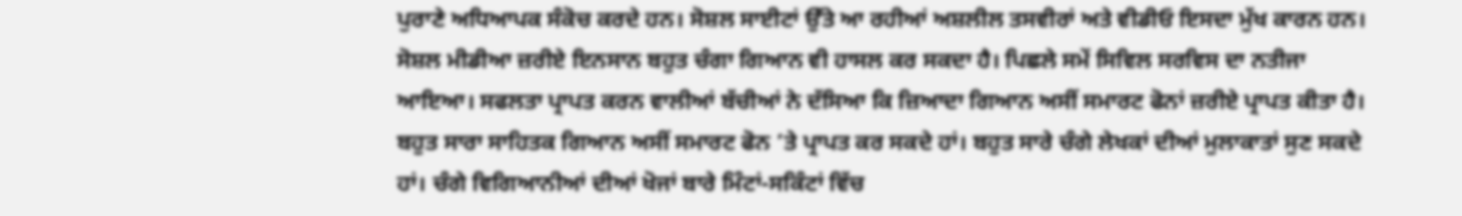ਪੁਰਾਣੇ ਅਧਿਆਪਕ ਸੰਕੋਚ ਕਰਦੇ ਹਨ। ਸੋਸ਼ਲ ਸਾਈਟਾਂ ਉੱਤੇ ਆ ਰਹੀਆਂ ਅਸ਼ਲੀਲ ਤਸਵੀਰਾਂ ਅਤੇ ਵੀਡੀਓ ਇਸਦਾ ਮੁੱਖ ਕਾਰਨ ਹਨ।
ਸੋਸ਼ਲ ਮੀਡੀਆ ਜ਼ਰੀਏ ਇਨਸਾਨ ਬਹੁਤ ਚੰਗਾ ਗਿਆਨ ਵੀ ਹਾਸਲ ਕਰ ਸਕਦਾ ਹੈ। ਪਿਛਲੇ ਸਮੇਂ ਸਿਵਿਲ ਸਰਵਿਸ ਦਾ ਨਤੀਜਾ ਆਇਆ। ਸਫਲਤਾ ਪ੍ਰਾਪਤ ਕਰਨ ਵਾਲੀਆਂ ਬੱਚੀਆਂ ਨੇ ਦੱਸਿਆ ਕਿ ਜ਼ਿਆਦਾ ਗਿਆਨ ਅਸੀਂ ਸਮਾਰਟ ਫੋਨਾਂ ਜ਼ਰੀਏ ਪ੍ਰਾਪਤ ਕੀਤਾ ਹੈ। ਬਹੁਤ ਸਾਰਾ ਸਾਹਿਤਕ ਗਿਆਨ ਅਸੀਂ ਸਮਾਰਟ ਫੋਨ ’ਤੇ ਪ੍ਰਾਪਤ ਕਰ ਸਕਦੇ ਹਾਂ। ਬਹੁਤ ਸਾਰੇ ਚੰਗੇ ਲੇਖਕਾਂ ਦੀਆਂ ਮੁਲਾਕਾਤਾਂ ਸੁਣ ਸਕਦੇ ਹਾਂ। ਚੰਗੇ ਵਿਗਿਆਨੀਆਂ ਦੀਆਂ ਖੋਜਾਂ ਬਾਰੇ ਮਿੰਟਾਂ-ਸਕਿੰਟਾਂ ਵਿੱਚ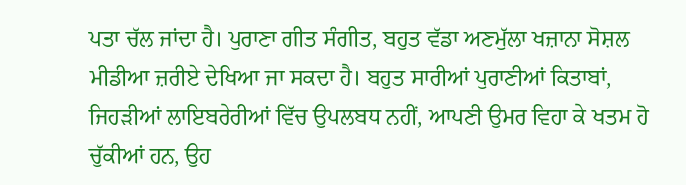ਪਤਾ ਚੱਲ ਜਾਂਦਾ ਹੈ। ਪੁਰਾਣਾ ਗੀਤ ਸੰਗੀਤ, ਬਹੁਤ ਵੱਡਾ ਅਣਮੁੱਲਾ ਖਜ਼ਾਨਾ ਸੋਸ਼ਲ ਮੀਡੀਆ ਜ਼ਰੀਏ ਦੇਖਿਆ ਜਾ ਸਕਦਾ ਹੈ। ਬਹੁਤ ਸਾਰੀਆਂ ਪੁਰਾਣੀਆਂ ਕਿਤਾਬਾਂ, ਜਿਹੜੀਆਂ ਲਾਇਬਰੇਰੀਆਂ ਵਿੱਚ ਉਪਲਬਧ ਨਹੀਂ, ਆਪਣੀ ਉਮਰ ਵਿਹਾ ਕੇ ਖਤਮ ਹੋ ਚੁੱਕੀਆਂ ਹਨ, ਉਹ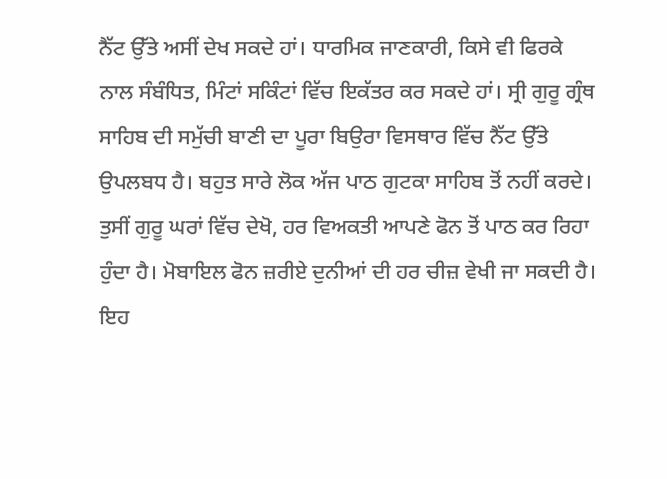ਨੈੱਟ ਉੱਤੇ ਅਸੀਂ ਦੇਖ ਸਕਦੇ ਹਾਂ। ਧਾਰਮਿਕ ਜਾਣਕਾਰੀ, ਕਿਸੇ ਵੀ ਫਿਰਕੇ ਨਾਲ ਸੰਬੰਧਿਤ, ਮਿੰਟਾਂ ਸਕਿੰਟਾਂ ਵਿੱਚ ਇਕੱਤਰ ਕਰ ਸਕਦੇ ਹਾਂ। ਸ੍ਰੀ ਗੁਰੂ ਗ੍ਰੰਥ ਸਾਹਿਬ ਦੀ ਸਮੁੱਚੀ ਬਾਣੀ ਦਾ ਪੂਰਾ ਬਿਉਰਾ ਵਿਸਥਾਰ ਵਿੱਚ ਨੈੱਟ ਉੱਤੇ ਉਪਲਬਧ ਹੈ। ਬਹੁਤ ਸਾਰੇ ਲੋਕ ਅੱਜ ਪਾਠ ਗੁਟਕਾ ਸਾਹਿਬ ਤੋਂ ਨਹੀਂ ਕਰਦੇ। ਤੁਸੀਂ ਗੁਰੂ ਘਰਾਂ ਵਿੱਚ ਦੇਖੋ, ਹਰ ਵਿਅਕਤੀ ਆਪਣੇ ਫੋਨ ਤੋਂ ਪਾਠ ਕਰ ਰਿਹਾ ਹੁੰਦਾ ਹੈ। ਮੋਬਾਇਲ ਫੋਨ ਜ਼ਰੀਏ ਦੁਨੀਆਂ ਦੀ ਹਰ ਚੀਜ਼ ਵੇਖੀ ਜਾ ਸਕਦੀ ਹੈ। ਇਹ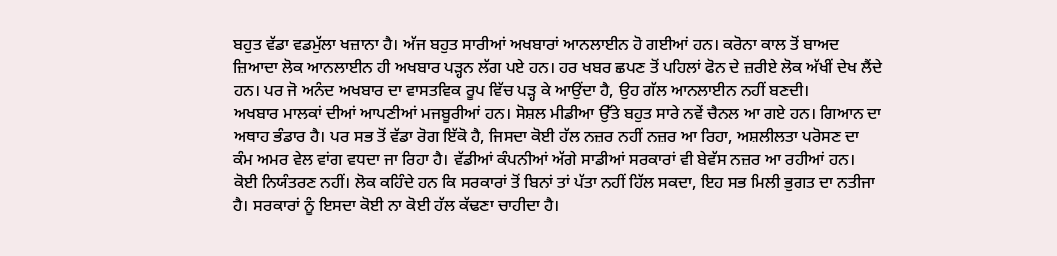ਬਹੁਤ ਵੱਡਾ ਵਡਮੁੱਲਾ ਖਜ਼ਾਨਾ ਹੈ। ਅੱਜ ਬਹੁਤ ਸਾਰੀਆਂ ਅਖਬਾਰਾਂ ਆਨਲਾਈਨ ਹੋ ਗਈਆਂ ਹਨ। ਕਰੋਨਾ ਕਾਲ ਤੋਂ ਬਾਅਦ ਜ਼ਿਆਦਾ ਲੋਕ ਆਨਲਾਈਨ ਹੀ ਅਖਬਾਰ ਪੜ੍ਹਨ ਲੱਗ ਪਏ ਹਨ। ਹਰ ਖਬਰ ਛਪਣ ਤੋਂ ਪਹਿਲਾਂ ਫੋਨ ਦੇ ਜ਼ਰੀਏ ਲੋਕ ਅੱਖੀਂ ਦੇਖ ਲੈਂਦੇ ਹਨ। ਪਰ ਜੋ ਅਨੰਦ ਅਖਬਾਰ ਦਾ ਵਾਸਤਵਿਕ ਰੂਪ ਵਿੱਚ ਪੜ੍ਹ ਕੇ ਆਉਂਦਾ ਹੈ, ਉਹ ਗੱਲ ਆਨਲਾਈਨ ਨਹੀਂ ਬਣਦੀ।
ਅਖਬਾਰ ਮਾਲਕਾਂ ਦੀਆਂ ਆਪਣੀਆਂ ਮਜਬੂਰੀਆਂ ਹਨ। ਸੋਸ਼ਲ ਮੀਡੀਆ ਉੱਤੇ ਬਹੁਤ ਸਾਰੇ ਨਵੇਂ ਚੈਨਲ ਆ ਗਏ ਹਨ। ਗਿਆਨ ਦਾ ਅਥਾਹ ਭੰਡਾਰ ਹੈ। ਪਰ ਸਭ ਤੋਂ ਵੱਡਾ ਰੋਗ ਇੱਕੋ ਹੈ, ਜਿਸਦਾ ਕੋਈ ਹੱਲ ਨਜ਼ਰ ਨਹੀਂ ਨਜ਼ਰ ਆ ਰਿਹਾ, ਅਸ਼ਲੀਲਤਾ ਪਰੋਸਣ ਦਾ ਕੰਮ ਅਮਰ ਵੇਲ ਵਾਂਗ ਵਧਦਾ ਜਾ ਰਿਹਾ ਹੈ। ਵੱਡੀਆਂ ਕੰਪਨੀਆਂ ਅੱਗੇ ਸਾਡੀਆਂ ਸਰਕਾਰਾਂ ਵੀ ਬੇਵੱਸ ਨਜ਼ਰ ਆ ਰਹੀਆਂ ਹਨ। ਕੋਈ ਨਿਯੰਤਰਣ ਨਹੀਂ। ਲੋਕ ਕਹਿੰਦੇ ਹਨ ਕਿ ਸਰਕਾਰਾਂ ਤੋਂ ਬਿਨਾਂ ਤਾਂ ਪੱਤਾ ਨਹੀਂ ਹਿੱਲ ਸਕਦਾ, ਇਹ ਸਭ ਮਿਲੀ ਭੁਗਤ ਦਾ ਨਤੀਜਾ ਹੈ। ਸਰਕਾਰਾਂ ਨੂੰ ਇਸਦਾ ਕੋਈ ਨਾ ਕੋਈ ਹੱਲ ਕੱਢਣਾ ਚਾਹੀਦਾ ਹੈ।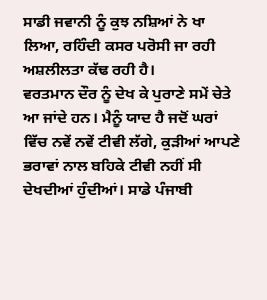ਸਾਡੀ ਜਵਾਨੀ ਨੂੰ ਕੁਝ ਨਸ਼ਿਆਂ ਨੇ ਖਾ ਲਿਆ, ਰਹਿੰਦੀ ਕਸਰ ਪਰੋਸੀ ਜਾ ਰਹੀ ਅਸ਼ਲੀਲਤਾ ਕੱਢ ਰਹੀ ਹੈ।
ਵਰਤਮਾਨ ਦੌਰ ਨੂੰ ਦੇਖ ਕੇ ਪੁਰਾਣੇ ਸਮੇਂ ਚੇਤੇ ਆ ਜਾਂਦੇ ਹਨ। ਮੈਨੂੰ ਯਾਦ ਹੈ ਜਦੋਂ ਘਰਾਂ ਵਿੱਚ ਨਵੇਂ ਨਵੇਂ ਟੀਵੀ ਲੱਗੇ, ਕੁੜੀਆਂ ਆਪਣੇ ਭਰਾਵਾਂ ਨਾਲ ਬਹਿਕੇ ਟੀਵੀ ਨਹੀਂ ਸੀ ਦੇਖਦੀਆਂ ਹੁੰਦੀਆਂ। ਸਾਡੇ ਪੰਜਾਬੀ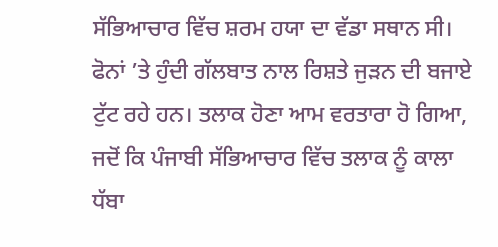ਸੱਭਿਆਚਾਰ ਵਿੱਚ ਸ਼ਰਮ ਹਯਾ ਦਾ ਵੱਡਾ ਸਥਾਨ ਸੀ। ਫੋਨਾਂ ’ਤੇ ਹੁੰਦੀ ਗੱਲਬਾਤ ਨਾਲ ਰਿਸ਼ਤੇ ਜੁੜਨ ਦੀ ਬਜਾਏ ਟੁੱਟ ਰਹੇ ਹਨ। ਤਲਾਕ ਹੋਣਾ ਆਮ ਵਰਤਾਰਾ ਹੋ ਗਿਆ, ਜਦੋਂ ਕਿ ਪੰਜਾਬੀ ਸੱਭਿਆਚਾਰ ਵਿੱਚ ਤਲਾਕ ਨੂੰ ਕਾਲਾ ਧੱਬਾ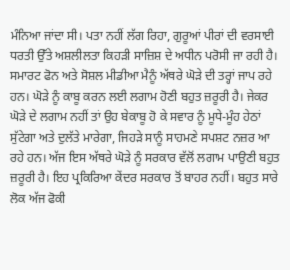ਮੰਨਿਆ ਜਾਂਦਾ ਸੀ। ਪਤਾ ਨਹੀਂ ਲੱਗ ਰਿਹਾ, ਗੁਰੂਆਂ ਪੀਰਾਂ ਦੀ ਵਰਸਾਈ ਧਰਤੀ ਉੱਤੇ ਅਸ਼ਲੀਲਤਾ ਕਿਹੜੀ ਸਾਜ਼ਿਸ਼ ਦੇ ਅਧੀਨ ਪਰੋਸੀ ਜਾ ਰਹੀ ਹੈ।
ਸਮਾਰਟ ਫੋਨ ਅਤੇ ਸੋਸ਼ਲ ਮੀਡੀਆ ਮੈਨੂੰ ਅੱਥਰੇ ਘੋੜੇ ਦੀ ਤਰ੍ਹਾਂ ਜਾਪ ਰਹੇ ਹਨ। ਘੋੜੇ ਨੂੰ ਕਾਬੂ ਕਰਨ ਲਈ ਲਗਾਮ ਹੋਣੀ ਬਹੁਤ ਜ਼ਰੂਰੀ ਹੈ। ਜੇਕਰ ਘੋੜੇ ਦੇ ਲਗਾਮ ਨਹੀਂ ਤਾਂ ਉਹ ਬੇਕਾਬੂ ਹੋ ਕੇ ਸਵਾਰ ਨੂੰ ਮੂਧੇ-ਮੂੰਹ ਹੇਠਾਂ ਸੁੱਟੇਗਾ ਅਤੇ ਦੁਲੱਤੇ ਮਾਰੇਗਾ, ਜਿਹੜੇ ਸਾਨੂੰ ਸਾਹਮਣੇ ਸਪਸ਼ਟ ਨਜ਼ਰ ਆ ਰਹੇ ਹਨ। ਅੱਜ ਇਸ ਅੱਥਰੇ ਘੋੜੇ ਨੂੰ ਸਰਕਾਰ ਵੱਲੋਂ ਲਗਾਮ ਪਾਉਣੀ ਬਹੁਤ ਜ਼ਰੂਰੀ ਹੈ। ਇਹ ਪ੍ਰਕਿਰਿਆ ਕੇਂਦਰ ਸਰਕਾਰ ਤੋਂ ਬਾਹਰ ਨਹੀਂ। ਬਹੁਤ ਸਾਰੇ ਲੋਕ ਅੱਜ ਫੋਕੀ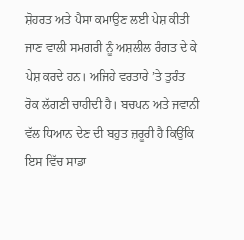ਸ਼ੋਹਰਤ ਅਤੇ ਪੈਸਾ ਕਮਾਉਣ ਲਈ ਪੇਸ਼ ਕੀਤੀ ਜਾਣ ਵਾਲੀ ਸਮਗਰੀ ਨੂੰ ਅਸ਼ਲੀਲ ਰੰਗਤ ਦੇ ਕੇ ਪੇਸ਼ ਕਰਦੇ ਹਨ। ਅਜਿਹੇ ਵਰਤਾਰੇ ’ਤੇ ਤੁਰੰਤ ਰੋਕ ਲੱਗਣੀ ਚਾਹੀਦੀ ਹੈ। ਬਚਪਨ ਅਤੇ ਜਵਾਨੀ ਵੱਲ ਧਿਆਨ ਦੇਣ ਦੀ ਬਹੁਤ ਜ਼ਰੂਰੀ ਹੈ ਕਿਉਂਕਿ ਇਸ ਵਿੱਚ ਸਾਡਾ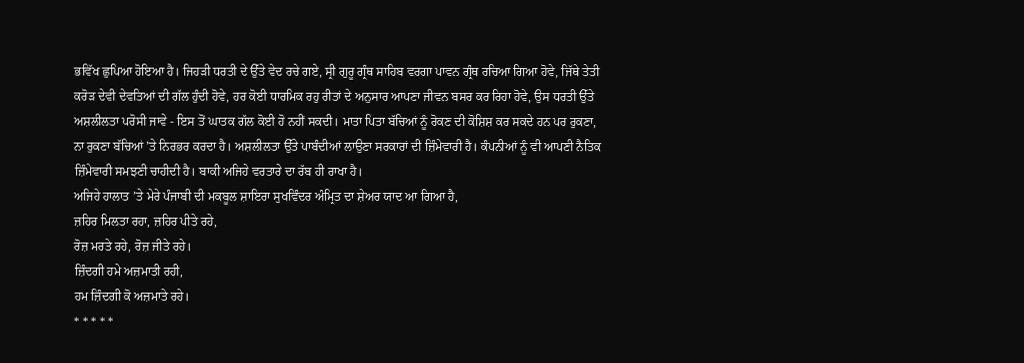ਭਵਿੱਖ ਛੁਪਿਆ ਹੋਇਆ ਹੈ। ਜਿਹੜੀ ਧਰਤੀ ਦੇ ਉੱਤੇ ਵੇਦ ਰਚੇ ਗਏ, ਸ੍ਰੀ ਗੁਰੂ ਗ੍ਰੰਥ ਸਾਹਿਬ ਵਰਗਾ ਪਾਵਨ ਗ੍ਰੰਥ ਰਚਿਆ ਗਿਆ ਹੋਵੇ, ਜਿੱਥੇ ਤੇਤੀ ਕਰੋੜ ਦੇਵੀ ਦੇਵਤਿਆਂ ਦੀ ਗੱਲ ਹੁੰਦੀ ਹੋਵੇ, ਹਰ ਕੋਈ ਧਾਰਮਿਕ ਰਹੁ ਰੀਤਾਂ ਦੇ ਅਨੁਸਾਰ ਆਪਣਾ ਜੀਵਨ ਬਸਰ ਕਰ ਰਿਹਾ ਹੋਵੇ, ਉਸ ਧਰਤੀ ਉੱਤੇ ਅਸ਼ਲੀਲਤਾ ਪਰੋਸੀ ਜਾਵੇ - ਇਸ ਤੋਂ ਘਾਤਕ ਗੱਲ ਕੋਈ ਹੋ ਨਹੀਂ ਸਕਦੀ। ਮਾਤਾ ਪਿਤਾ ਬੱਚਿਆਂ ਨੂੰ ਰੋਕਣ ਦੀ ਕੋਸ਼ਿਸ਼ ਕਰ ਸਕਦੇ ਹਨ ਪਰ ਰੁਕਣਾ, ਨਾ ਰੁਕਣਾ ਬੱਚਿਆਂ ’ਤੇ ਨਿਰਭਰ ਕਰਦਾ ਹੈ। ਅਸ਼ਲੀਲਤਾ ਉੱਤੇ ਪਾਬੰਦੀਆਂ ਲਾਉਣਾ ਸਰਕਾਰਾਂ ਦੀ ਜ਼ਿੰਮੇਵਾਰੀ ਹੈ। ਕੰਪਨੀਆਂ ਨੂੰ ਵੀ ਆਪਣੀ ਨੈਤਿਕ ਜ਼ਿੰਮੇਵਾਰੀ ਸਮਝਣੀ ਚਾਹੀਦੀ ਹੈ। ਬਾਕੀ ਅਜਿਹੇ ਵਰਤਾਰੇ ਦਾ ਰੱਬ ਹੀ ਰਾਖਾ ਹੈ।
ਅਜਿਹੇ ਹਾਲਾਤ ’ਤੇ ਮੇਰੇ ਪੰਜਾਬੀ ਦੀ ਮਕਬੂਲ ਸ਼ਾਇਰਾ ਸੁਖਵਿੰਦਰ ਅੰਮ੍ਰਿਤ ਦਾ ਸ਼ੇਅਰ ਯਾਦ ਆ ਗਿਆ ਹੈ,
ਜ਼ਹਿਰ ਮਿਲਤਾ ਰਹਾ, ਜ਼ਹਿਰ ਪੀਤੇ ਰਹੇ,
ਰੋਜ਼ ਮਰਤੇ ਰਹੇ, ਰੋਜ਼ ਜੀਤੇ ਰਹੇ।
ਜ਼ਿੰਦਗੀ ਹਮੇ ਅਜ਼ਮਾਤੀ ਰਹੀ,
ਹਮ ਜ਼ਿੰਦਗੀ ਕੋ ਅਜ਼ਮਾਤੇ ਰਹੇ।
* * * * *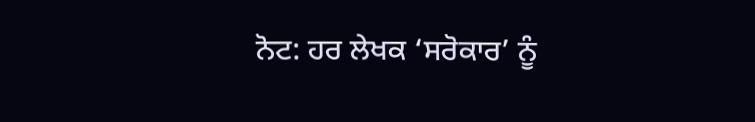ਨੋਟ: ਹਰ ਲੇਖਕ ‘ਸਰੋਕਾਰ’ ਨੂੰ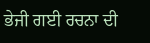ਭੇਜੀ ਗਈ ਰਚਨਾ ਦੀ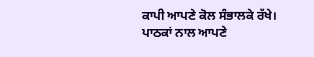ਕਾਪੀ ਆਪਣੇ ਕੋਲ ਸੰਭਾਲਕੇ ਰੱਖੇ।
ਪਾਠਕਾਂ ਨਾਲ ਆਪਣੇ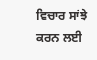ਵਿਚਾਰ ਸਾਂਝੇ ਕਰਨ ਲਈ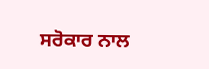ਸਰੋਕਾਰ ਨਾਲ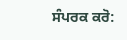ਸੰਪਰਕ ਕਰੋ: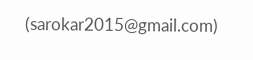(sarokar2015@gmail.com)